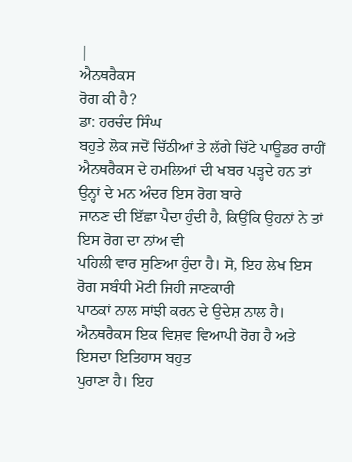|
ਐਨਥਰੈਕਸ
ਰੋਗ ਕੀ ਹੈ?
ਡਾ: ਹਰਚੰਦ ਸਿੰਘ
ਬਹੁਤੇ ਲੋਕ ਜਦੋਂ ਚਿੱਠੀਆਂ ਤੇ ਲੱਗੇ ਚਿੱਟੇ ਪਾਊਡਰ ਰਾਹੀਂ
ਐਨਥਰੈਕਸ ਦੇ ਹਮਲਿਆਂ ਦੀ ਖਬਰ ਪੜ੍ਹਦੇ ਹਨ ਤਾਂ ਉਨ੍ਹਾਂ ਦੇ ਮਨ ਅੰਦਰ ਇਸ ਰੋਗ ਬਾਰੇ
ਜਾਨਣ ਦੀ ਇੱਛਾ ਪੈਦਾ ਹੁੰਦੀ ਹੈ, ਕਿਉਂਕਿ ਉਹਨਾਂ ਨੇ ਤਾਂ ਇਸ ਰੋਗ ਦਾ ਨਾਂਅ ਵੀ
ਪਹਿਲੀ ਵਾਰ ਸੁਣਿਆ ਹੁੰਦਾ ਹੈ। ਸੋ, ਇਹ ਲੇਖ ਇਸ ਰੋਗ ਸਬੰਧੀ ਮੋਟੀ ਜਿਹੀ ਜਾਣਕਾਰੀ
ਪਾਠਕਾਂ ਨਾਲ ਸਾਂਝੀ ਕਰਨ ਦੇ ਉਦੇਸ਼ ਨਾਲ ਹੈ।
ਐਨਥਰੈਕਸ ਇਕ ਵਿਸ਼ਵ ਵਿਆਪੀ ਰੋਗ ਹੈ ਅਤੇ ਇਸਦਾ ਇਤਿਹਾਸ ਬਹੁਤ
ਪੁਰਾਣਾ ਹੈ। ਇਹ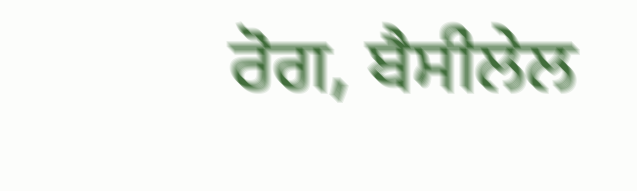ਰੋਗ, ਬੈਸੀਲੇਲ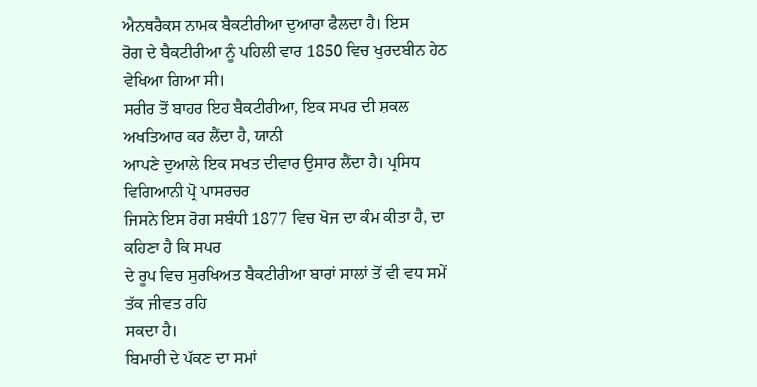ਐਨਥਰੈਕਸ ਨਾਮਕ ਬੈਕਟੀਰੀਆ ਦੁਆਰਾ ਫੈਲਦਾ ਹੈ। ਇਸ
ਰੋਗ ਦੇ ਬੈਕਟੀਰੀਆ ਨੂੰ ਪਹਿਲੀ ਵਾਰ 1850 ਵਿਚ ਖੁਰਦਬੀਨ ਹੇਠ ਵੇਖਿਆ ਗਿਆ ਸੀ।
ਸਰੀਰ ਤੋਂ ਬਾਹਰ ਇਹ ਬੈਕਟੀਰੀਆ, ਇਕ ਸਪਰ ਦੀ ਸ਼ਕਲ ਅਖਤਿਆਰ ਕਰ ਲੈਂਦਾ ਹੈ, ਯਾਨੀ
ਆਪਣੇ ਦੁਆਲੇ ਇਕ ਸਖਤ ਦੀਵਾਰ ਉਸਾਰ ਲੈਂਦਾ ਹੈ। ਪ੍ਰਸਿਧ ਵਿਗਿਆਨੀ ਪ੍ਰੋ ਪਾਸਰਚਰ
ਜਿਸਨੇ ਇਸ ਰੋਗ ਸਬੰਧੀ 1877 ਵਿਚ ਖੋਜ ਦਾ ਕੰਮ ਕੀਤਾ ਹੈ, ਦਾ ਕਹਿਣਾ ਹੈ ਕਿ ਸਪਰ
ਦੇ ਰੂਪ ਵਿਚ ਸੁਰਖਿਅਤ ਬੈਕਟੀਰੀਆ ਬਾਰਾਂ ਸਾਲਾਂ ਤੋਂ ਵੀ ਵਧ ਸਮੇਂ ਤੱਕ ਜੀਵਤ ਰਹਿ
ਸਕਦਾ ਹੈ।
ਬਿਮਾਰੀ ਦੇ ਪੱਕਣ ਦਾ ਸਮਾਂ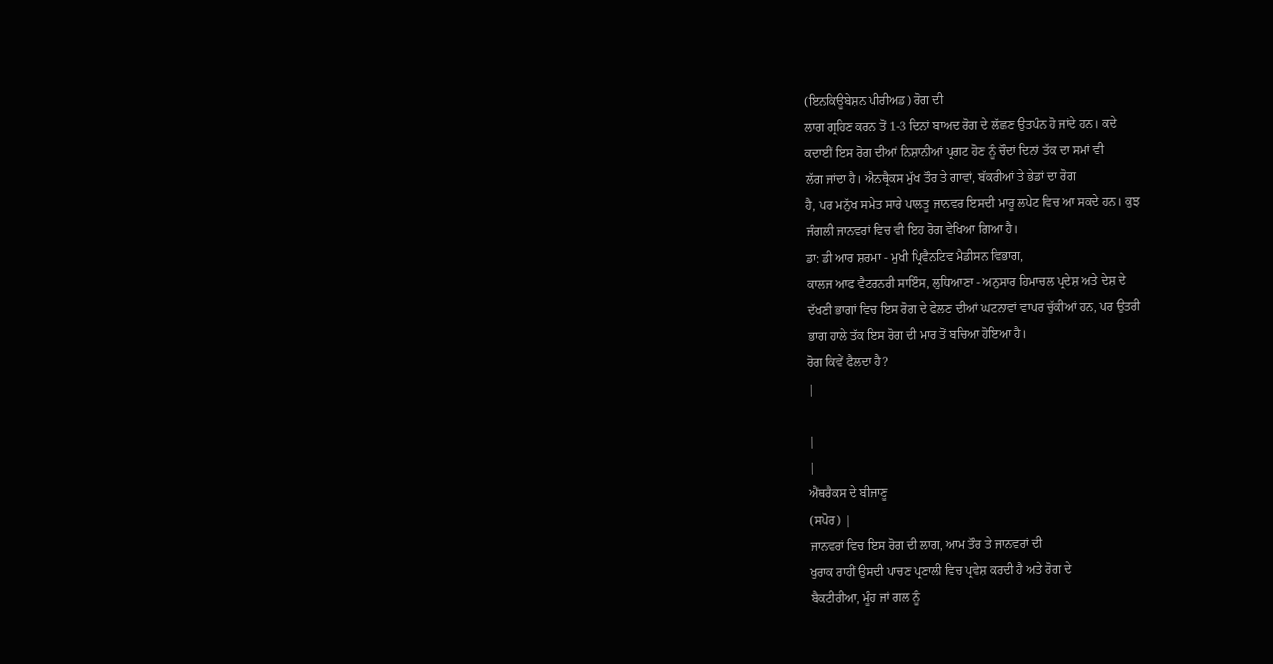(ਇਨਕਿਊਬੇਸ਼ਨ ਪੀਰੀਅਡ) ਰੋਗ ਦੀ
ਲਾਗ ਗ੍ਰਹਿਣ ਕਰਨ ਤੋਂ 1-3 ਦਿਨਾਂ ਬਾਅਦ ਰੋਗ ਦੇ ਲੱਛਣ ਉਤਪੰਨ ਹੋ ਜਾਂਦੇ ਹਨ। ਕਦੇ
ਕਦਾਈਂ ਇਸ ਰੋਗ ਦੀਆਂ ਨਿਸ਼ਾਨੀਆਂ ਪ੍ਰਗਟ ਹੋਣ ਨੂੰ ਚੌਦਾਂ ਦਿਨਾਂ ਤੱਕ ਦਾ ਸਮਾਂ ਵੀ
ਲੱਗ ਜਾਂਦਾ ਹੈ। ਐਨਥ੍ਰੈਕਸ ਮੁੱਖ ਤੌਰ ਤੇ ਗਾਵਾਂ, ਬੱਕਰੀਆਂ ਤੇ ਭੇਡਾਂ ਦਾ ਰੋਗ
ਹੈ, ਪਰ ਮਨੁੱਖ ਸਮੇਤ ਸਾਰੇ ਪਾਲਤੂ ਜਾਨਵਰ ਇਸਦੀ ਮਾਰੂ ਲਪੇਟ ਵਿਚ ਆ ਸਕਦੇ ਹਨ। ਕੁਝ
ਜੰਗਲੀ ਜਾਨਵਰਾਂ ਵਿਚ ਵੀ ਇਹ ਰੋਗ ਵੇਖਿਆ ਗਿਆ ਹੈ।
ਡਾ: ਡੀ ਆਰ ਸ਼ਰਮਾ - ਮੁਖੀ ਪ੍ਰਿਵੈਨਟਿਵ ਮੈਡੀਸਨ ਵਿਭਾਗ,
ਕਾਲਜ ਆਫ ਵੈਟਰਨਰੀ ਸਾਇੰਸ, ਲੁਧਿਆਣਾ - ਅਨੁਸਾਰ ਹਿਮਾਚਲ ਪ੍ਰਦੇਸ਼ ਅਤੇ ਦੇਸ਼ ਦੇ
ਦੱਖਣੀ ਭਾਗਾਂ ਵਿਚ ਇਸ ਰੋਗ ਦੇ ਫੇਲਣ ਦੀਆਂ ਘਟਨਾਵਾਂ ਵਾਪਰ ਚੁੱਕੀਆਂ ਹਨ, ਪਰ ਉਤਰੀ
ਭਾਗ ਹਾਲੇ ਤੱਕ ਇਸ ਰੋਗ ਦੀ ਮਾਰ ਤੋਂ ਬਚਿਆ ਹੋਇਆ ਹੈ।
ਰੋਗ ਕਿਵੇਂ ਫੈਲਦਾ ਹੈ?
|

|
|
ਐਂਥਰੈਕਸ ਦੇ ਬੀਜਾਣੂ
(ਸਪੋਰ) |
ਜਾਨਵਰਾਂ ਵਿਚ ਇਸ ਰੋਗ ਦੀ ਲਾਗ, ਆਮ ਤੌਰ ਤੇ ਜਾਨਵਰਾਂ ਦੀ
ਖੁਰਾਕ ਰਾਹੀਂ ਉਸਦੀ ਪਾਚਣ ਪ੍ਰਣਾਲੀ ਵਿਚ ਪ੍ਰਵੇਸ਼ ਕਰਦੀ ਹੈ ਅਤੇ ਰੋਗ ਦੇ
ਬੈਕਟੀਰੀਆ, ਮੂੰਹ ਜਾਂ ਗਲ ਨੂੰ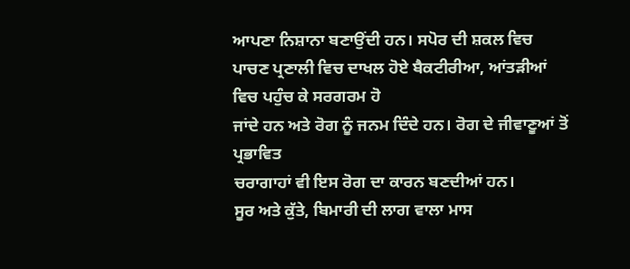ਆਪਣਾ ਨਿਸ਼ਾਨਾ ਬਣਾਉਂਦੀ ਹਨ। ਸਪੋਰ ਦੀ ਸ਼ਕਲ ਵਿਚ
ਪਾਚਣ ਪ੍ਰਣਾਲੀ ਵਿਚ ਦਾਖਲ ਹੋਏ ਬੈਕਟੀਰੀਆ, ਆਂਤੜੀਆਂ ਵਿਚ ਪਹੁੰਚ ਕੇ ਸਰਗਰਮ ਹੋ
ਜਾਂਦੇ ਹਨ ਅਤੇ ਰੋਗ ਨੂੰ ਜਨਮ ਦਿੰਦੇ ਹਨ। ਰੋਗ ਦੇ ਜੀਵਾਣੂਆਂ ਤੋਂ ਪ੍ਰਭਾਵਿਤ
ਚਰਾਗਾਹਾਂ ਵੀ ਇਸ ਰੋਗ ਦਾ ਕਾਰਨ ਬਣਦੀਆਂ ਹਨ।
ਸੂਰ ਅਤੇ ਕੁੱਤੇ, ਬਿਮਾਰੀ ਦੀ ਲਾਗ ਵਾਲਾ ਮਾਸ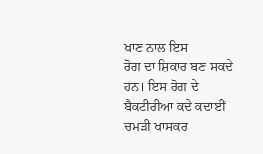ਖਾਣ ਨਾਲ ਇਸ
ਰੋਗ ਦਾ ਸ਼ਿਕਾਰ ਬਣ ਸਕਦੇ ਹਨ। ਇਸ ਰੋਗ ਦੇ ਬੈਕਟੀਰੀਆ ਕਦੇ ਕਦਾਈਂ ਚਮੜੀ ਖਾਸਕਰ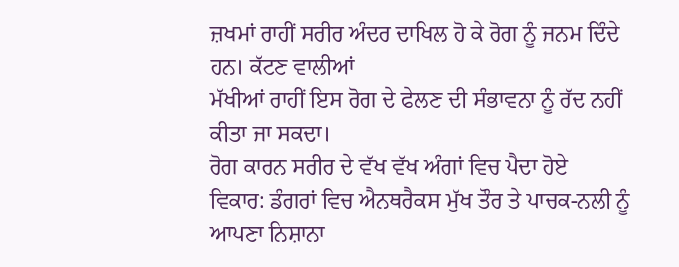ਜ਼ਖਮਾਂ ਰਾਹੀਂ ਸਰੀਰ ਅੰਦਰ ਦਾਖਿਲ ਹੋ ਕੇ ਰੋਗ ਨੂੰ ਜਨਮ ਦਿੰਦੇ ਹਨ। ਕੱਟਣ ਵਾਲੀਆਂ
ਮੱਖੀਆਂ ਰਾਹੀਂ ਇਸ ਰੋਗ ਦੇ ਫੇਲਣ ਦੀ ਸੰਭਾਵਨਾ ਨੂੰ ਰੱਦ ਨਹੀਂ ਕੀਤਾ ਜਾ ਸਕਦਾ।
ਰੋਗ ਕਾਰਨ ਸਰੀਰ ਦੇ ਵੱਖ ਵੱਖ ਅੰਗਾਂ ਵਿਚ ਪੈਦਾ ਹੋਏ
ਵਿਕਾਰ: ਡੰਗਰਾਂ ਵਿਚ ਐਨਥਰੈਕਸ ਮੁੱਖ ਤੌਰ ਤੇ ਪਾਚਕ-ਨਲੀ ਨੂੰ ਆਪਣਾ ਨਿਸ਼ਾਨਾ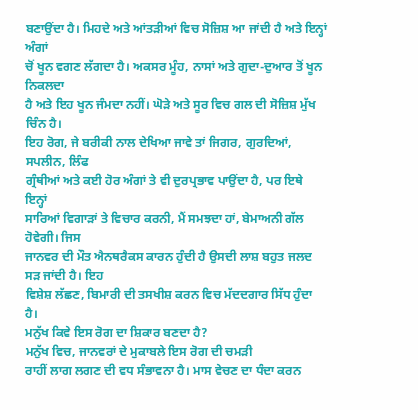ਬਣਾਉਂਦਾ ਹੈ। ਮਿਹਦੇ ਅਤੇ ਆਂਤੜੀਆਂ ਵਿਚ ਸੋਜ਼ਿਸ਼ ਆ ਜਾਂਦੀ ਹੈ ਅਤੇ ਇਨ੍ਹਾਂ ਅੰਗਾਂ
ਚੋਂ ਖੂਨ ਵਗਣ ਲੱਗਦਾ ਹੈ। ਅਕਸਰ ਮੂੰਹ, ਨਾਸਾਂ ਅਤੇ ਗੁਦਾ-ਦੁਆਰ ਤੋਂ ਖੂਨ ਨਿਕਲਦਾ
ਹੈ ਅਤੇ ਇਹ ਖੂਨ ਜੰਮਦਾ ਨਹੀਂ। ਘੋੜੇ ਅਤੇ ਸੂਰ ਵਿਚ ਗਲ ਦੀ ਸੋਜ਼ਿਸ਼ ਮੁੱਖ ਚਿੰਨ ਹੈ।
ਇਹ ਰੋਗ, ਜੇ ਬਰੀਕੀ ਨਾਲ ਦੇਖਿਆ ਜਾਵੇ ਤਾਂ ਜਿਗਰ, ਗੁਰਦਿਆਂ, ਸਪਲੀਨ, ਲਿੰਫ
ਗ੍ਰੰਥੀਆਂ ਅਤੇ ਕਈ ਹੋਰ ਅੰਗਾਂ ਤੇ ਵੀ ਦੁਰਪ੍ਰਭਾਵ ਪਾਉਂਦਾ ਹੈ, ਪਰ ਇਥੇ ਇਨ੍ਹਾਂ
ਸਾਰਿਆਂ ਵਿਗਾੜਾਂ ਤੇ ਵਿਚਾਰ ਕਰਨੀ, ਮੈਂ ਸਮਝਦਾ ਹਾਂ, ਬੇਮਾਅਨੀ ਗੱਲ ਹੋਵੇਗੀ। ਜਿਸ
ਜਾਨਵਰ ਦੀ ਮੌਤ ਐਨਥਰੈਕਸ ਕਾਰਨ ਹੁੰਦੀ ਹੈ ਉਸਦੀ ਲਾਸ਼ ਬਹੁਤ ਜਲਦ ਸੜ ਜਾਂਦੀ ਹੈ। ਇਹ
ਵਿਸ਼ੇਸ਼ ਲੱਛਣ, ਬਿਮਾਰੀ ਦੀ ਤਸਖੀਸ਼ ਕਰਨ ਵਿਚ ਮੱਦਦਗਾਰ ਸਿੱਧ ਹੁੰਦਾ ਹੈ।
ਮਨੁੱਖ ਕਿਵੇ ਇਸ ਰੋਗ ਦਾ ਸ਼ਿਕਾਰ ਬਣਦਾ ਹੈ?
ਮਨੁੱਖ ਵਿਚ, ਜਾਨਵਰਾਂ ਦੇ ਮੁਕਾਬਲੇ ਇਸ ਰੋਗ ਦੀ ਚਮੜੀ
ਰਾਹੀਂ ਲਾਗ ਲਗਣ ਦੀ ਵਧ ਸੰਭਾਵਨਾ ਹੈ। ਮਾਸ ਵੇਚਣ ਦਾ ਧੰਦਾ ਕਰਨ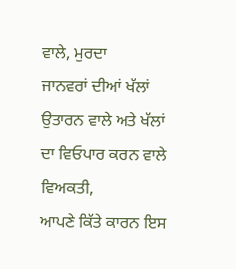ਵਾਲੇ, ਮੁਰਦਾ
ਜਾਨਵਰਾਂ ਦੀਆਂ ਖੱਲਾਂ ਉਤਾਰਨ ਵਾਲੇ ਅਤੇ ਖੱਲਾਂ ਦਾ ਵਿਓਪਾਰ ਕਰਨ ਵਾਲੇ ਵਿਅਕਤੀ,
ਆਪਣੇ ਕਿੱਤੇ ਕਾਰਨ ਇਸ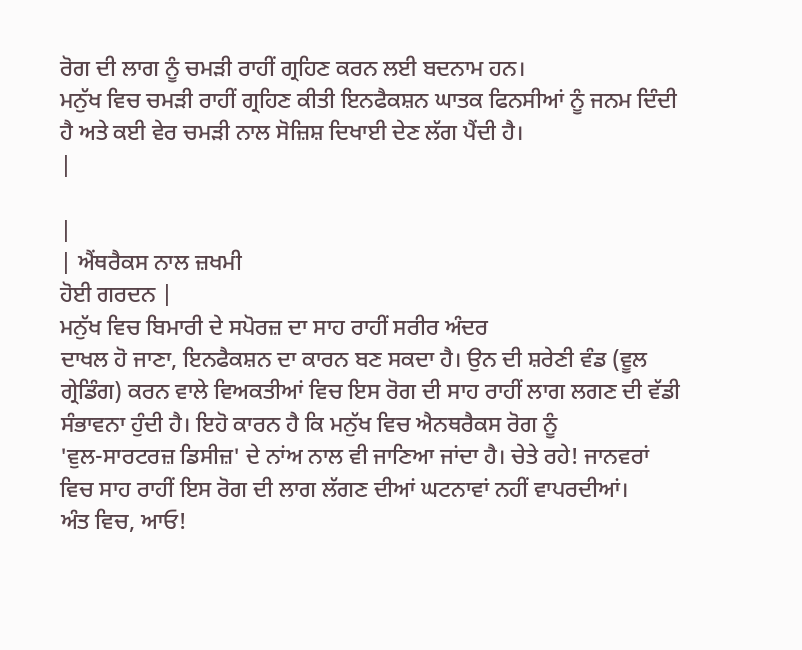ਰੋਗ ਦੀ ਲਾਗ ਨੂੰ ਚਮੜੀ ਰਾਹੀਂ ਗ੍ਰਹਿਣ ਕਰਨ ਲਈ ਬਦਨਾਮ ਹਨ।
ਮਨੁੱਖ ਵਿਚ ਚਮੜੀ ਰਾਹੀਂ ਗ੍ਰਹਿਣ ਕੀਤੀ ਇਨਫੈਕਸ਼ਨ ਘਾਤਕ ਫਿਨਸੀਆਂ ਨੂੰ ਜਨਮ ਦਿੰਦੀ
ਹੈ ਅਤੇ ਕਈ ਵੇਰ ਚਮੜੀ ਨਾਲ ਸੋਜ਼ਿਸ਼ ਦਿਖਾਈ ਦੇਣ ਲੱਗ ਪੈਂਦੀ ਹੈ।
|

|
| ਐਂਥਰੈਕਸ ਨਾਲ ਜ਼ਖਮੀ
ਹੋਈ ਗਰਦਨ |
ਮਨੁੱਖ ਵਿਚ ਬਿਮਾਰੀ ਦੇ ਸਪੋਰਜ਼ ਦਾ ਸਾਹ ਰਾਹੀਂ ਸਰੀਰ ਅੰਦਰ
ਦਾਖਲ ਹੋ ਜਾਣਾ, ਇਨਫੈਕਸ਼ਨ ਦਾ ਕਾਰਨ ਬਣ ਸਕਦਾ ਹੈ। ਉਨ ਦੀ ਸ਼ਰੇਣੀ ਵੰਡ (ਵੂਲ
ਗ੍ਰੇਡਿੰਗ) ਕਰਨ ਵਾਲੇ ਵਿਅਕਤੀਆਂ ਵਿਚ ਇਸ ਰੋਗ ਦੀ ਸਾਹ ਰਾਹੀਂ ਲਾਗ ਲਗਣ ਦੀ ਵੱਡੀ
ਸੰਭਾਵਨਾ ਹੁੰਦੀ ਹੈ। ਇਹੋ ਕਾਰਨ ਹੈ ਕਿ ਮਨੁੱਖ ਵਿਚ ਐਨਥਰੈਕਸ ਰੋਗ ਨੂੰ
'ਵੁਲ-ਸਾਰਟਰਜ਼ ਡਿਸੀਜ਼' ਦੇ ਨਾਂਅ ਨਾਲ ਵੀ ਜਾਣਿਆ ਜਾਂਦਾ ਹੈ। ਚੇਤੇ ਰਹੇ! ਜਾਨਵਰਾਂ
ਵਿਚ ਸਾਹ ਰਾਹੀਂ ਇਸ ਰੋਗ ਦੀ ਲਾਗ ਲੱਗਣ ਦੀਆਂ ਘਟਨਾਵਾਂ ਨਹੀਂ ਵਾਪਰਦੀਆਂ।
ਅੰਤ ਵਿਚ, ਆਓ!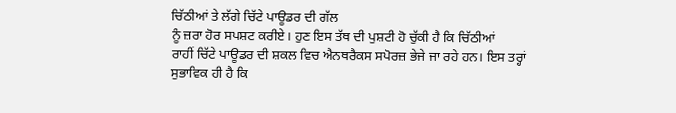ਚਿੱਠੀਆਂ ਤੇ ਲੱਗੇ ਚਿੱਟੇ ਪਾਊਡਰ ਦੀ ਗੱਲ
ਨੂੰ ਜ਼ਰਾ ਹੋਰ ਸਪਸ਼ਟ ਕਰੀਏ। ਹੁਣ ਇਸ ਤੱਥ ਦੀ ਪੁਸ਼ਟੀ ਹੋ ਚੁੱਕੀ ਹੈ ਕਿ ਚਿੱਠੀਆਂ
ਰਾਹੀਂ ਚਿੱਟੇ ਪਾਊਡਰ ਦੀ ਸ਼ਕਲ ਵਿਚ ਐਨਥਰੈਕਸ ਸਪੋਰਜ਼ ਭੇਜੇ ਜਾ ਰਹੇ ਹਨ। ਇਸ ਤਰ੍ਹਾਂ
ਸੁਭਾਵਿਕ ਹੀ ਹੈ ਕਿ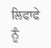ਲਿਫਾਫੇ ਨੂੰ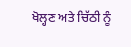ਖੋਲ੍ਹਣ ਅਤੇ ਚਿੱਠੀ ਨੂੰ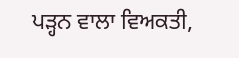ਪੜ੍ਹਨ ਵਾਲਾ ਵਿਅਕਤੀ,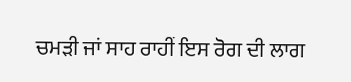ਚਮੜੀ ਜਾਂ ਸਾਹ ਰਾਹੀਂ ਇਸ ਰੋਗ ਦੀ ਲਾਗ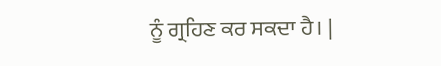ਨੂੰ ਗ੍ਰਹਿਣ ਕਰ ਸਕਦਾ ਹੈ। |